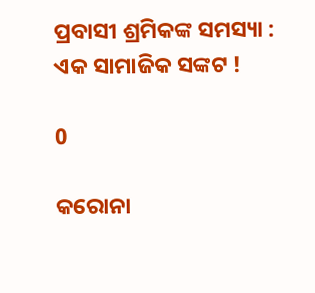ପ୍ରବାସୀ ଶ୍ରମିକଙ୍କ ସମସ୍ୟା : ଏକ ସାମାଜିକ ସଙ୍କଟ !

0

କରୋନା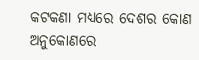କଟକଣା ମଧ୍ୟରେ ଦେଶର କୋଣ ଅନୁକୋଣରେ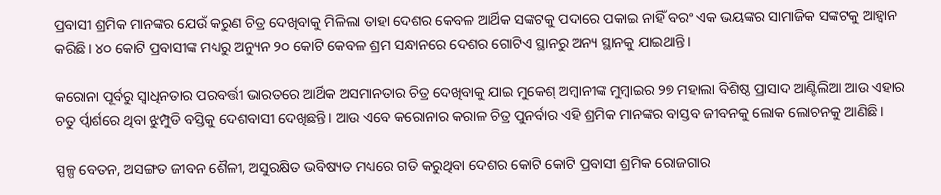ପ୍ରବାସୀ ଶ୍ରମିକ ମାନଙ୍କର ଯେଉଁ କରୁଣ ଚିତ୍ର ଦେଖିବାକୁ ମିଳିଲା ତାହା ଦେଶର କେବଳ ଆର୍ଥିକ ସଙ୍କଟକୁ ପଦାରେ ପକାଇ ନାହିଁ ବରଂ ଏକ ଭୟଙ୍କର ସାମାଜିକ ସଙ୍କଟକୁ ଆହ୍ବାନ କରିଛି। ୪୦ କୋଟି ପ୍ରବାସୀଙ୍କ ମଧ୍ୟରୁ ଅନ୍ୟୁନ ୨୦ କୋଟି କେବଳ ଶ୍ରମ ସନ୍ଧାନରେ ଦେଶର ଗୋଟିଏ ସ୍ଥାନରୁ ଅନ୍ୟ ସ୍ଥାନକୁ ଯାଇଥାନ୍ତି।

କରୋନା ପୂର୍ବରୁ ସ୍ବାଧିନତାର ପରବର୍ତ୍ତୀ ଭାରତରେ ଆର୍ଥିକ ଅସମାନତାର ଚିତ୍ର ଦେଖିବାକୁ ଯାଇ ମୁକେଶ୍ ଅମ୍ବାନୀଙ୍କ ମୁମ୍ବାଇର ୨୭ ମହାଲା ବିଶିଷ୍ଠ ପ୍ରାସାଦ ଆଣ୍ଟିଲିଆ ଆଉ ଏହାର ଚତୁ ର୍ପ୍ବାର୍ଶରେ ଥିବା ଝୁମ୍ପୁଡି ବସ୍ତିକୁ ଦେଶବାସୀ ଦେଖିଛନ୍ତି। ଆଉ ଏବେ କରୋନାର କରାଳ ଚିତ୍ର ପୁନର୍ବାର ଏହି ଶ୍ରମିକ ମାନଙ୍କର ବାସ୍ତବ ଜୀବନକୁ ଲୋକ ଲୋଚନକୁ ଆଣିଛି।

ସ୍ପଳ୍ପ ବେତନ, ଅସଙ୍ଗତ ଜୀବନ ଶୈଳୀ, ଅସୁରକ୍ଷିତ ଭବିଷ୍ୟତ ମଧ୍ୟରେ ଗତି କରୁଥିବା ଦେଶର କୋଟି କୋଟି ପ୍ରବାସୀ ଶ୍ରମିକ ରୋଜଗାର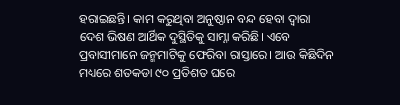ହରାଇଛନ୍ତି। କାମ କରୁଥିବା ଅନୁଷ୍ଠାନ ବନ୍ଦ ହେବା ଦ୍ବାରା ଦେଶ ଭିଷଣ ଆର୍ଥିକ ଦୁସ୍ଥିତିକୁ ସାମ୍ନା କରିଛି। ଏବେ ପ୍ରବାସୀମାନେ ଜନ୍ମମାଟିକୁ ଫେରିବା ରାସ୍ତାରେ। ଆଉ କିଛିଦିନ ମଧ୍ୟରେ ଶତକଡା ୯୦ ପ୍ରତିଶତ ଘରେ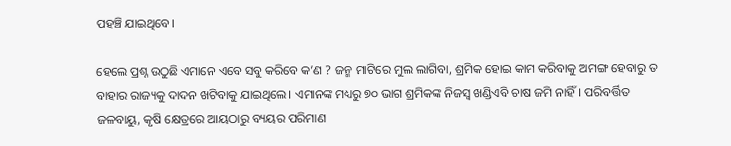ପହଞ୍ଚି ଯାଇଥିବେ।

ହେଲେ ପ୍ରଶ୍ନ ଉଠୁଛି ଏମାନେ ଏବେ ସବୁ କରିବେ କ’ଣ ? ଜନ୍ମ ମାଟିରେ ମୁଲ ଲାଗିବା, ଶ୍ରମିକ ହୋଇ କାମ କରିବାକୁ ଅମଙ୍ଗ ହେବାରୁ ତ ବାହାର ରାଜ୍ୟକୁ ଦାଦନ ଖଟିବାକୁ ଯାଇଥିଲେ। ଏମାନଙ୍କ ମଧ୍ୟରୁ ୭୦ ଭାଗ ଶ୍ରମିକଙ୍କ ନିଜସ୍ବ ଖଣ୍ଡିଏବି ଚାଷ ଜମି ନାହିଁ। ପରିବର୍ତ୍ତିତ ଜଳବାୟୁ, କୃଷି କ୍ଷେତ୍ରରେ ଆୟଠାରୁ ବ୍ୟୟର ପରିମାଣ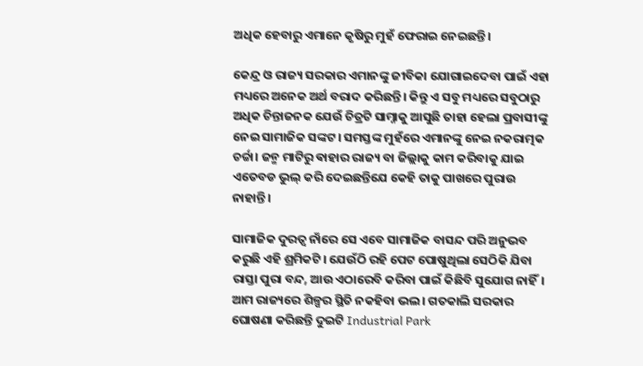ଅଧିକ ହେବାରୁ ଏମାନେ କୃଷିରୁ ମୁହଁ ଫେରାଇ ନେଇଛନ୍ତି।

କେନ୍ଦ୍ର ଓ ରାଜ୍ୟ ସରକାର ଏମାନଙ୍କୁ ଜୀବିକା ଯୋଗାଇଦେବା ପାଇଁ ଏହା ମଧ୍ୟରେ ଅନେକ ଅର୍ଥ ବରାଦ କରିଛନ୍ତି। କିନ୍ତୁ ଏ ସବୁ ମଧ୍ୟରେ ସବୁଠାରୁ ଅଧିକ ଚିନ୍ତାଜନକ ଯେଉଁ ଚିତ୍ରଟି ସାମ୍ନାକୁ ଆସୁଛି ତାହା ହେଲା ପ୍ରବାସୀଙ୍କୁ ନେଇ ସାମାଜିକ ସଙ୍କଟ। ସମସ୍ତଙ୍କ ମୁହଁରେ ଏମାନଙ୍କୁ ନେଇ ନକରାତ୍ମକ ଚର୍ଚ୍ଚା। ଜନ୍ମ ମାଟିରୁ ଵାହାର ରାଜ୍ୟ ବା ଜିଲ୍ଲାକୁ କାମ କରିବାକୁ ଯାଇ ଏତେବଡ ଭୁଲ୍ କରି ଦେଇଛନ୍ତିଯେ କେହି ତାକୁ ପାଖରେ ପୁରାଉ ନାହାନ୍ତି।

ସାମାଜିକ ଦୁରତ୍ବ ନାଁରେ ସେ ଏବେ ସାମାଜିକ ବାସନ୍ଦ ପରି ଅନୁଭବ କରୁଛି ଏହି ଶ୍ରମିକଟି। ଯେଉଁଠି ରହି ପେଟ ପୋଷୁଥିଲା ସେଠିକି ଯିବା ରାସ୍ତା ପୁରା ବନ୍ଦ, ଆଉ ଏଠାରେବି କରିବା ପାଇଁ କିଛିବି ସୁଯୋଗ ନାହିଁ। ଆମ ରାଜ୍ୟରେ ଶିଳ୍ପର ସ୍ଥିତି ନକହିବା ଭଲ। ଗତକାଲି ସରକାର ଘୋଷଣା କରିଛନ୍ତି ଦୁଇଟି Industrial Park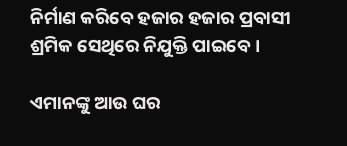ନିର୍ମାଣ କରିବେ ହଜାର ହଜାର ପ୍ରବାସୀ ଶ୍ରମିକ ସେଥିରେ ନିଯୁକ୍ତି ପାଇବେ।

ଏମାନଙ୍କୁ ଆଉ ଘର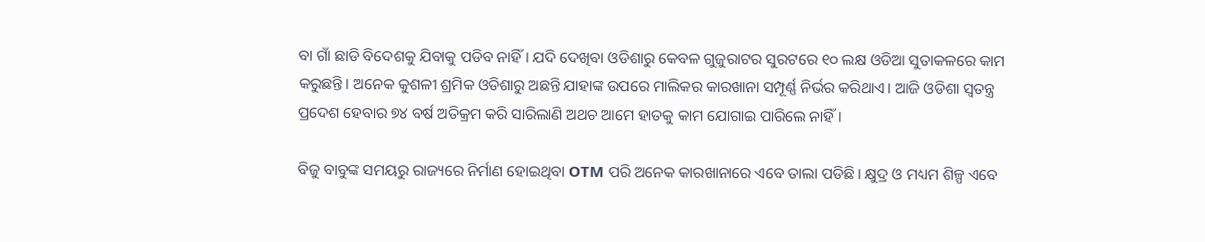ବା ଗାଁ ଛାଡି ବିଦେଶକୁ ଯିବାକୁ ପଡିବ ନାହିଁ। ଯଦି ଦେଖିବା ଓଡିଶାରୁ କେବଳ ଗୁଜୁରାଟର ସୁରଟରେ ୧୦ ଲକ୍ଷ ଓଡିଆ ସୁତାକଳରେ କାମ କରୁଛନ୍ତି। ଅନେକ କୁଶଳୀ ଶ୍ରମିକ ଓଡିଶାରୁ ଅଛନ୍ତି ଯାହାଙ୍କ ଉପରେ ମାଲିକର କାରଖାନା ସମ୍ପୂର୍ଣ୍ଣ ନିର୍ଭର କରିଥାଏ। ଆଜି ଓଡିଶା ସ୍ବତନ୍ତ୍ର ପ୍ରଦେଶ ହେବାର ୭୪ ବର୍ଷ ଅତିକ୍ରମ କରି ସାରିଲାଣି ଅଥଚ ଆମେ ହାତକୁ କାମ ଯୋଗାଇ ପାରିଲେ ନାହିଁ।

ବିଜୁ ବାବୁଙ୍କ ସମୟରୁ ରାଜ୍ୟରେ ନିର୍ମାଣ ହୋଇଥିବା OTM ପରି ଅନେକ କାରଖାନାରେ ଏବେ ତାଲା ପଡିଛି। କ୍ଷୁଦ୍ର ଓ ମଧ୍ୟମ ଶିଳ୍ପ ଏବେ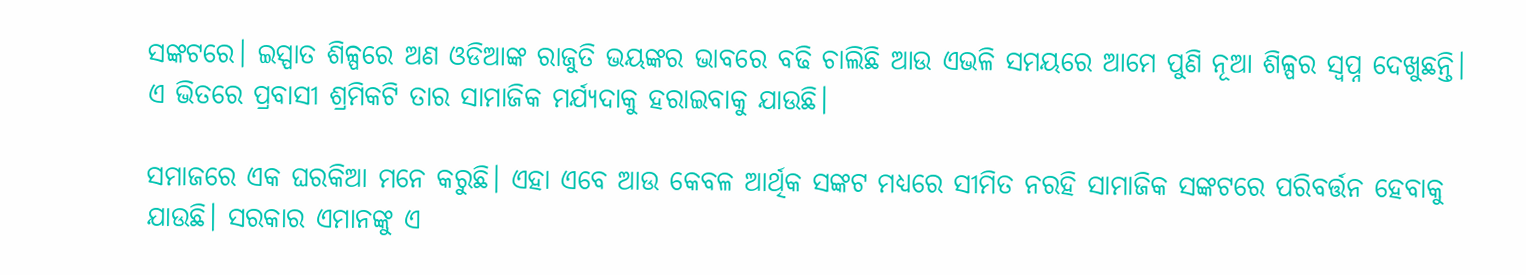ସଙ୍କଟରେ। ଇସ୍ପାତ ଶିଳ୍ପରେ ଅଣ ଓଡିଆଙ୍କ ରାଜୁତି ଭୟଙ୍କର ଭାବରେ ବଢି ଚାଲିଛି ଆଉ ଏଭଳି ସମୟରେ ଆମେ ପୁଣି ନୂଆ ଶିଳ୍ପର ସ୍ଵପ୍ନ ଦେଖୁଛନ୍ତି। ଏ ଭିତରେ ପ୍ରବାସୀ ଶ୍ରମିକଟି ତାର ସାମାଜିକ ମର୍ଯ୍ୟଦାକୁ ହରାଇବାକୁ ଯାଉଛି।

ସମାଜରେ ଏକ ଘରକିଆ ମନେ କରୁଛି। ଏହା ଏବେ ଆଉ କେବଳ ଆର୍ଥିକ ସଙ୍କଟ ମଧ୍ୟରେ ସୀମିତ ନରହି ସାମାଜିକ ସଙ୍କଟରେ ପରିବର୍ତ୍ତନ ହେବାକୁ ଯାଉଛି। ସରକାର ଏମାନଙ୍କୁ ଏ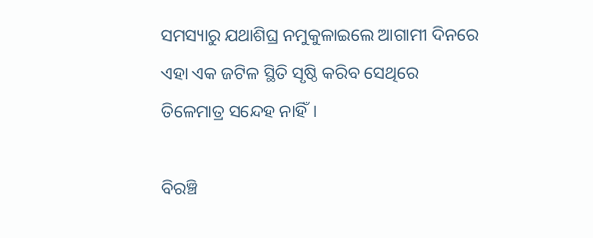ସମସ୍ୟାରୁ ଯଥାଶିଘ୍ର ନମୁକୁଳାଇଲେ ଆଗାମୀ ଦିନରେ ଏହା ଏକ ଜଟିଳ ସ୍ଥିତି ସୃଷ୍ଠି କରିବ ସେଥିରେ ତିଳେମାତ୍ର ସନ୍ଦେହ ନାହିଁ।

ବିରଞ୍ଚି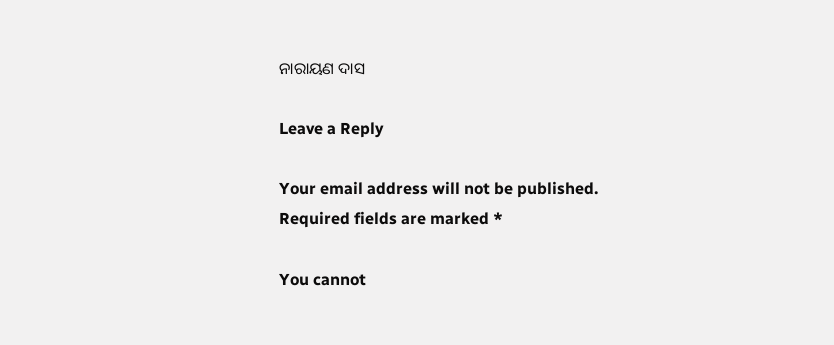ନାରାୟଣ ଦାସ

Leave a Reply

Your email address will not be published. Required fields are marked *

You cannot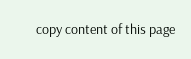copy content of this page